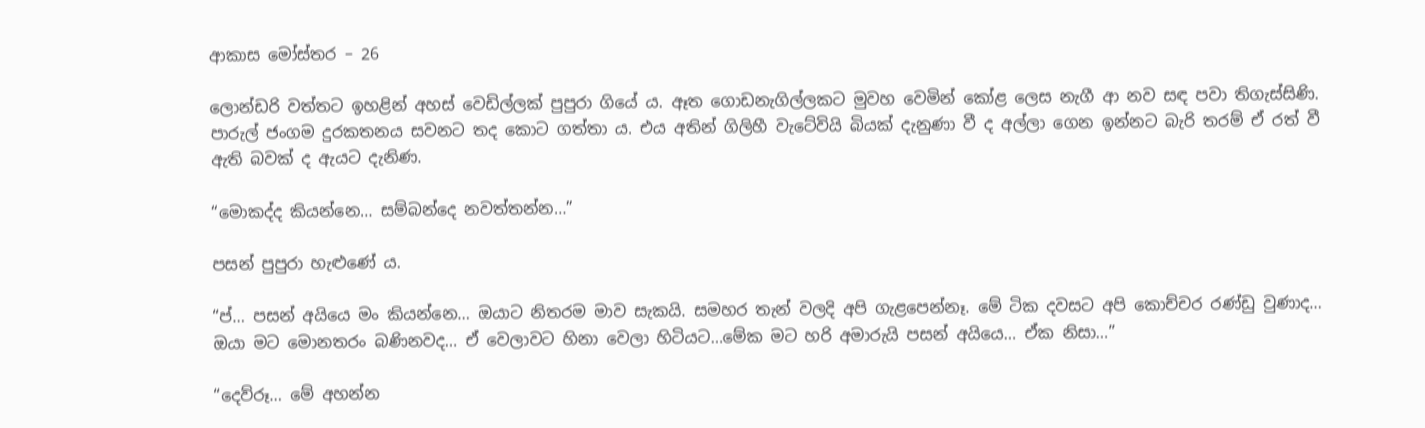ආකාස මෝස්තර – 26

ලොන්ඩරි වත්තට ඉහළින් අහස් වෙඩිල්ලක් පුපුරා ගියේ ය. ඈත ගොඩනැගිල්ලකට මුවහ වෙමින් කෝළ ලෙස නැගී ආ නව සඳ පවා තිගැස්සිණි. පාරුල් ජංගම දුරකතනය සවනට තද කොට ගත්තා ය. එය අතින් ගිලිහී වැටේවියි බියක් දැනුණා වී ද අල්ලා ගෙන ඉන්නට බැරි තරම් ඒ රත් වී ඇති බවක් ද ඇයට දැනිණ.

“මොකද්ද කියන්නෙ… සම්බන්දෙ නවත්තන්න…”

පසන් පුපුරා හැළුණේ ය.

“ප්… පසන් අයියෙ මං කියන්නෙ… ඔයාට නිතරම මාව සැකයි. සමහර තැන් වලදි අපි ගැළපෙන්නෑ. මේ ටික දවසට අපි කොච්චර රණ්ඩු වුණාද… ඔයා මට මොනතරං බණිනවද… ඒ වෙලාවට හිනා වෙලා හිටියට…මේක මට හරි අමාරුයි පසන් අයියෙ… ඒක නිසා…”

“දෙව්රූ… මේ අහන්න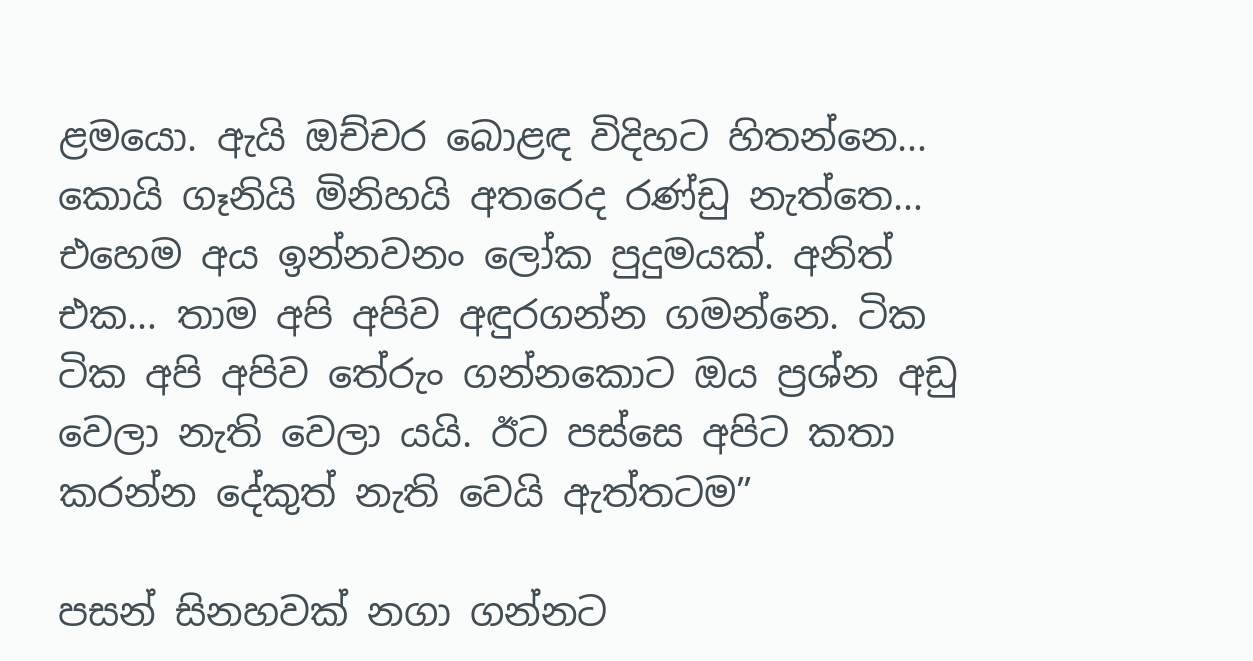ළමයො. ඇයි ඔච්චර බොළඳ විදිහට හිතන්නෙ… කොයි ගෑනියි මිනිහයි අතරෙද රණ්ඩු නැත්තෙ… එහෙම අය ඉන්නවනං ලෝක පුදුමයක්. අනිත් එක… තාම අපි අපිව අඳුරගන්න ගමන්නෙ. ටික ටික අපි අපිව තේරුං ගන්නකොට ඔය ප්‍රශ්න අඩු වෙලා නැති වෙලා යයි. ඊට පස්සෙ අපිට කතා කරන්න දේකුත් නැති වෙයි ඇත්තටම”

පසන් සිනහවක් නගා ගන්නට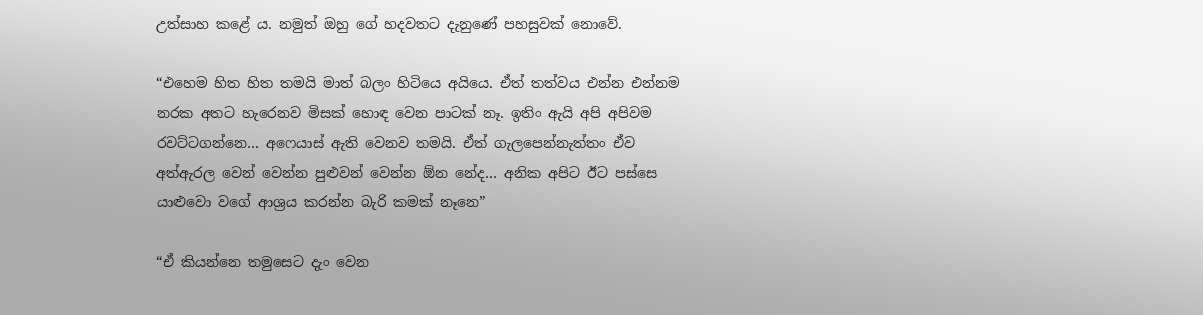උත්සාහ කළේ ය. නමුත් ඔහු ගේ හදවතට දැනුණේ පහසුවක් නොවේ.

“එහෙම හිත හිත තමයි මාත් බලං හිටියෙ අයියෙ. ඒත් තත්වය එන්න එන්නම නරක අතට හැරෙනව මිසක් හොඳ වෙන පාටක් නෑ. ඉතිං ඇයි අපි අපිවම රවට්ටගන්නෙ… අෆෙයාස් ඇති වෙනව තමයි. ඒත් ගැලපෙන්නැත්තං ඒව අත්ඇරල වෙන් වෙන්න පුළුවන් වෙන්න ඕන නේද… අනික අපිට ඊට පස්සෙ යාළුවො වගේ ආශ්‍රය කරන්න බැරි කමක් නෑනෙ”

“ඒ කියන්නෙ තමුසෙට දැං වෙන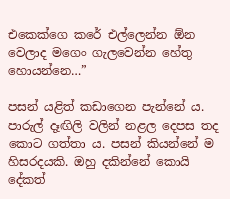එකෙක්ගෙ කරේ එල්ලෙන්න ඕන වෙලාද මගෙං ගැලවෙන්න හේතු හොයන්නෙ…”

පසන් යළිත් කඩාගෙන පැන්නේ ය. පාරුල් දෑඟිලි වලින් නළල දෙපස තද කොට ගත්තා ය. පසන් කියන්නේ ම හිසරදයකි. ඔහු දකින්නේ කොයි දේකත්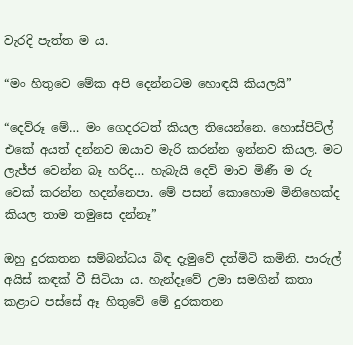වැරදි පැත්ත ම ය.

“මං හිතුවෙ මේක අපි දෙන්නටම හොඳයි කියලයි”

“දෙව්රූ මේ… මං ගෙදරටත් කියල තියෙන්නෙ. හොස්පිට්ල් එකේ අයත් දන්නව ඔයාව මැරි කරන්න ඉන්නව කියල. මට ලැජ්ජ වෙන්න බෑ හරිද… හැබැයි දෙව් මාව මිණී ම රු වෙක් කරන්න හදන්නෙපා. මේ පසන් කොහොම මිනිහෙක්ද කියල තාම තමුසෙ දන්නෑ”

ඔහු දුරකතන සම්බන්ධය බිඳ දැමුවේ දත්මිටි කමිනි. පාරුල් අයිස් කඳක් වී සිටියා ය. හැන්දෑවේ උමා සමගින් කතා කළාට පස්සේ ඈ හිතුවේ මේ දුරකතන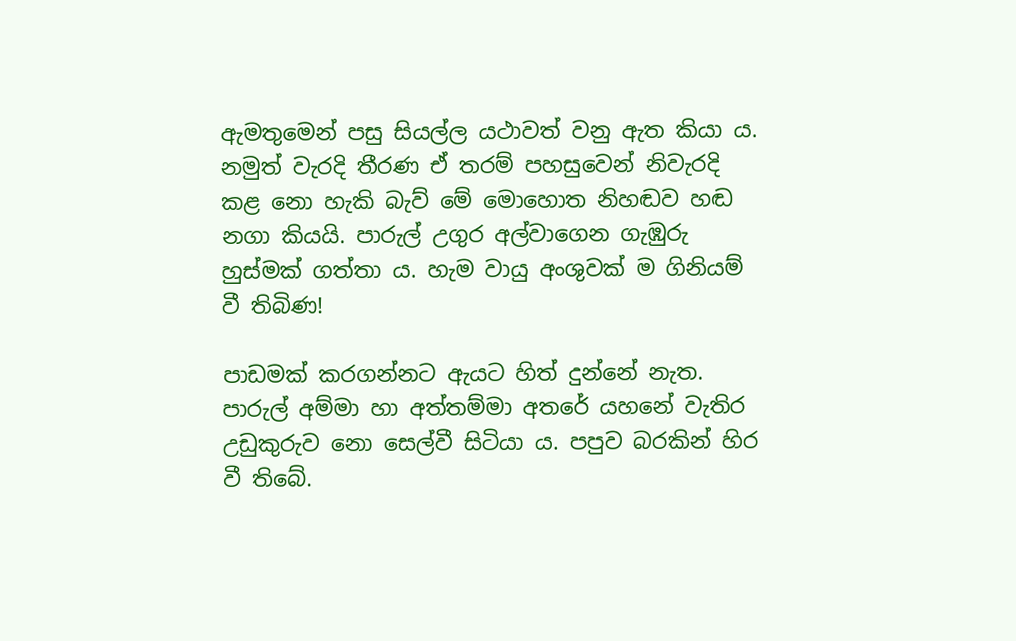ඇමතුමෙන් පසු සියල්ල යථාවත් වනු ඇත කියා ය. නමුත් වැරදි තීරණ ඒ තරම් පහසුවෙන් නිවැරදි කළ නො හැකි බැව් මේ මොහොත නිහඬව හඬ නගා කියයි. පාරුල් උගුර අල්වාගෙන ගැඹුරු හුස්මක් ගත්තා ය. හැම වායු අංශුවක් ම ගිනියම් වී තිබිණ!

පාඩමක් කරගන්නට ඇයට හිත් දුන්නේ නැත. පාරුල් අම්මා හා අත්තම්මා අතරේ යහනේ වැතිර උඩුකුරුව නො සෙල්වී සිටියා ය. පපුව බරකින් හිර වී තිබේ.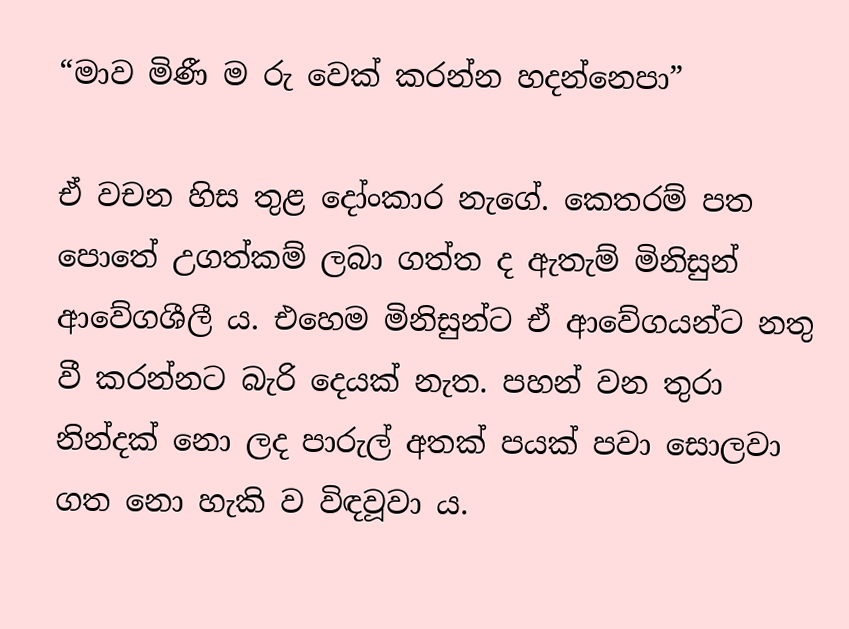“මාව මිණී ම රු වෙක් කරන්න හදන්නෙපා”

ඒ වචන හිස තුළ දෝංකාර නැගේ. කෙතරම් පත පොතේ උගත්කම් ලබා ගත්ත ද ඇතැම් මිනිසුන් ආවේගශීලී ය. එහෙම මිනිසුන්ට ඒ ආවේගයන්ට නතු වී කරන්නට බැරි දෙයක් නැත. පහන් වන තුරා නින්දක් නො ලද පාරුල් අතක් පයක් පවා සොලවා ගත නො හැකි ව විඳවූවා ය.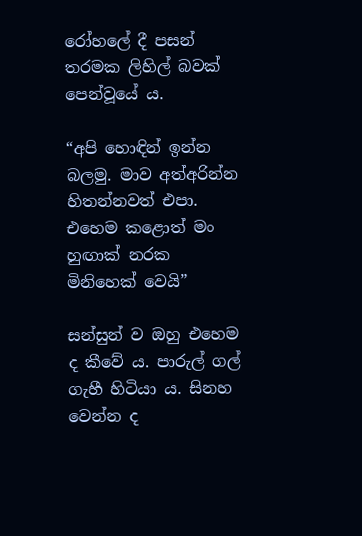රෝහලේ දී පසන් තරමක ලිහිල් බවක් පෙන්වූයේ ය.

“අපි හොඳින් ඉන්න බලමු. මාව අත්අරින්න හිතන්නවත් එපා. එහෙම කළොත් මං හුඟාක් නරක මිනිහෙක් වෙයි”

සන්සුන් ව ඔහු එහෙම ද කීවේ ය. පාරුල් ගල් ගැහී හිටියා ය. සිනහ වෙන්න ද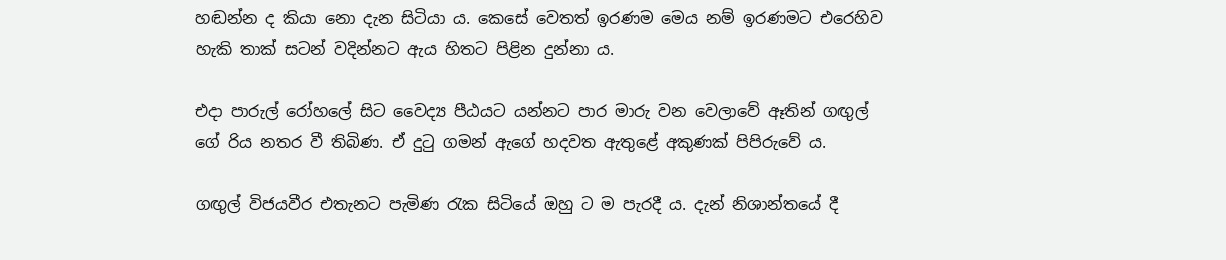හඬන්න ද කියා නො දැන සිටියා ය. කෙසේ වෙතත් ඉරණම මෙය නම් ඉරණමට එරෙහිව හැකි තාක් සටන් වදින්නට ඇය හිතට පිළින දුන්නා ය.

එදා පාරුල් රෝහලේ සිට වෛද්‍ය පීඨයට යන්නට පාර මාරු වන වෙලාවේ ඈතින් ගඟුල් ගේ රිය නතර වී තිබිණ. ඒ දුටු ගමන් ඇගේ හදවත ඇතුළේ අකුණක් පිපිරුවේ ය.

ගඟුල් විජයවීර එතැනට පැමිණ රැක සිටියේ ඔහු ට ම පැරදී ය. දැන් නිශාන්තයේ දී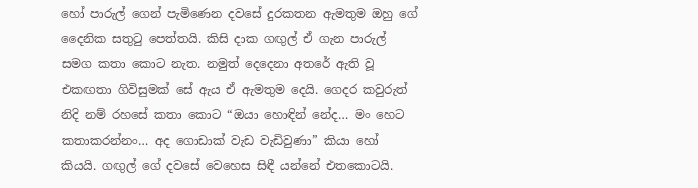හෝ පාරුල් ගෙන් පැමිණෙන දවසේ දුරකතන ඇමතුම ඔහු ගේ දෛනික සතුටු පෙත්තයි. කිසි දාක ගඟුල් ඒ ගැන පාරුල් සමග කතා කොට නැත. නමුත් දෙදෙනා අතරේ ඇති වූ එකඟතා ගිවිසුමක් සේ ඇය ඒ ඇමතුම දෙයි. ගෙදර කවුරුත් නිදි නම් රහසේ කතා කොට “ඔයා හොඳින් නේද… මං හෙට කතාකරන්නං… අද ගොඩාක් වැඩ වැඩිවුණා” කියා හෝ කියයි. ගඟුල් ගේ දවසේ වෙහෙස සිඳී යන්නේ එතකොටයි.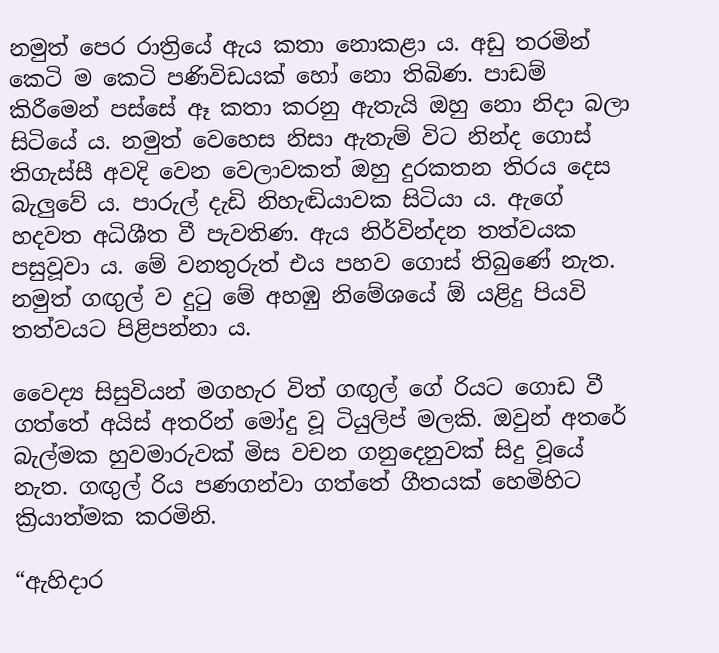නමුත් පෙර රාත්‍රියේ ඇය කතා නොකළා ය. අඩු තරමින් කෙටි ම කෙටි පණිවිඩයක් හෝ නො තිබිණ. පාඩම් කිරීමෙන් පස්සේ ඈ කතා කරනු ඇතැයි ඔහු නො නිදා බලා සිටියේ ය. නමුත් වෙහෙස නිසා ඇතැම් විට නින්ද ගොස් තිගැස්සී අවදි වෙන වෙලාවකත් ඔහු දුරකතන තිරය දෙස බැලුවේ ය. පාරුල් දැඩි නිහැඬියාවක සිටියා ය. ඇගේ හදවත අධිශීත වී පැවතිණ. ඇය නිර්වින්දන තත්වයක පසුවූවා ය. මේ වනතුරුත් එය පහව ගොස් තිබුණේ නැත. නමුත් ගඟුල් ව දුටු මේ අහඹු නිමේශයේ ඕ යළිදු පියවි තත්වයට පිළිපන්නා ය.

වෛද්‍ය සිසුවියන් මගහැර විත් ගඟුල් ගේ රියට ගොඩ වී ගත්තේ අයිස් අතරින් මෝදු වූ ටියුලිප් මලකි. ඔවුන් අතරේ බැල්මක හුවමාරුවක් මිස වචන ගනුදෙනුවක් සිදු වූයේ නැත. ගඟුල් රිය පණගන්වා ගත්තේ ගීතයක් හෙමිහිට ක්‍රියාත්මක කරමිනි.

“ඇහිදාර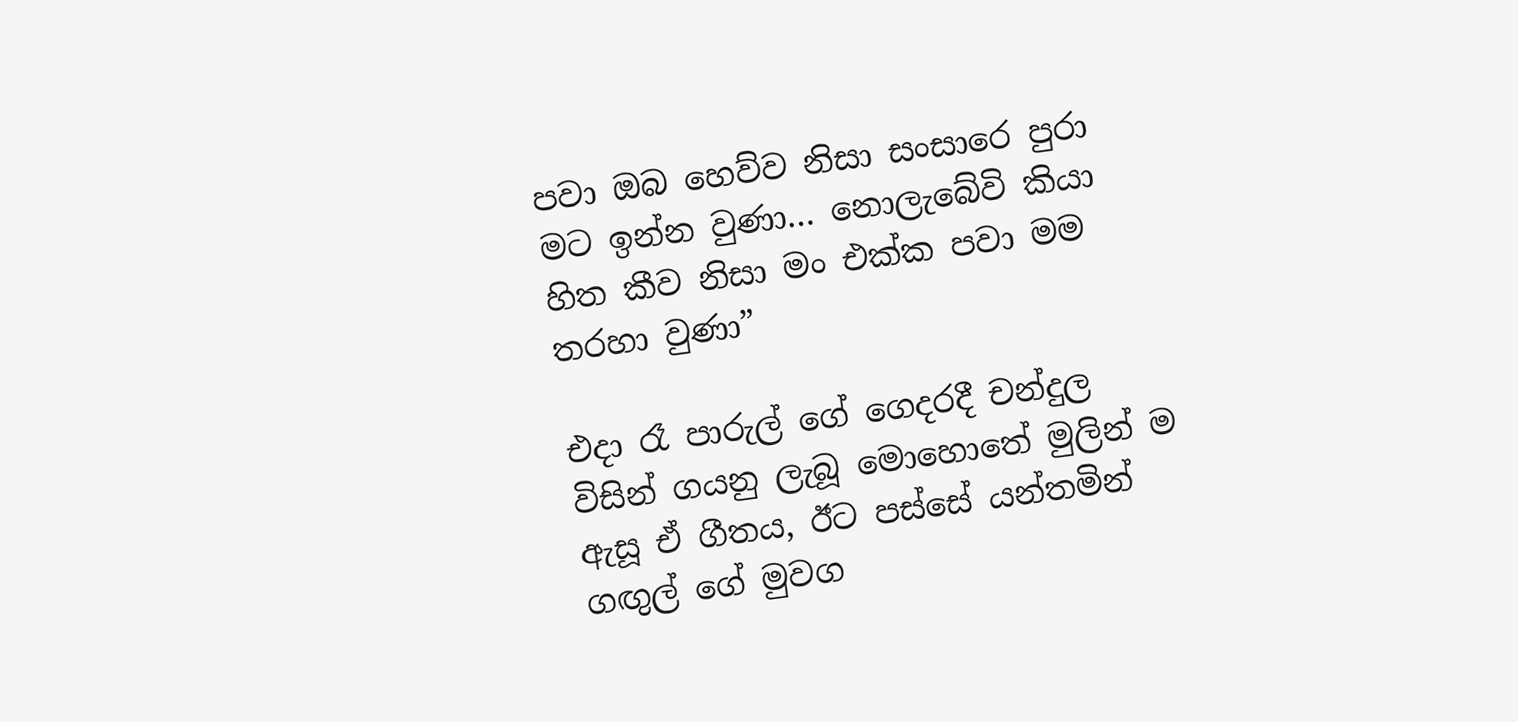පවා ඔබ හෙව්ව නිසා සංසාරෙ පුරා මට ඉන්න වුණා… නොලැබේවි කියා හිත කීව නිසා මං එක්ක පවා මම තරහා වුණා”

එදා රෑ පාරුල් ගේ ගෙදරදී චන්දුල විසින් ගයනු ලැබූ මොහොතේ මුලින් ම ඇසූ ඒ ගීතය, ඊට පස්සේ යන්තමින් ගඟුල් ගේ මුවග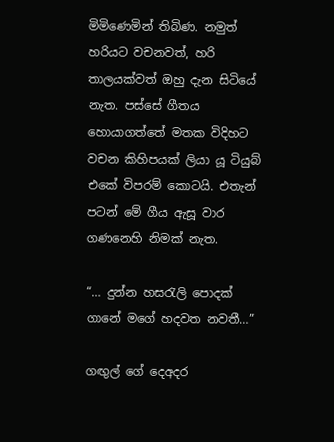මිමිණෙමින් තිබිණ. නමුත් හරියට වචනවත්, හරි තාලයක්වත් ඔහු දැන සිටියේ නැත. පස්සේ ගීතය හොයාගත්තේ මතක විදිහට වචන කිහිපයක් ලියා යූ ටියුබ් එකේ විපරම් කොටයි. එතැන් පටන් මේ ගීය ඇසූ වාර ගණනෙහි නිමක් නැත.

“… දුන්න හසරැලි පොදක් ගානේ මගේ හදවත නවතී…”

ගඟුල් ගේ දෙඅදර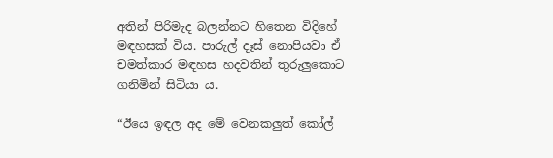අතින් පිරිමැද බලන්නට හිතෙන විදිහේ මඳහසක් විය. පාරුල් දෑස් නොපියවා ඒ චමත්කාර මඳහස හදවතින් තුරුලුකොට ගනිමින් සිටියා ය.

“ඊයෙ ඉඳල අද මේ වෙනකලුත් කෝල්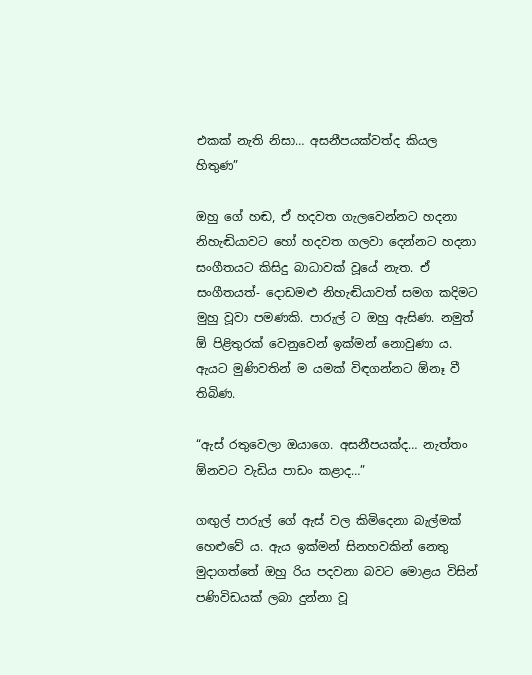එකක් නැති නිසා… අසනීපයක්වත්ද කියල හිතුණ”

ඔහු ගේ හඬ, ඒ හදවත ගැලවෙන්නට හදනා නිහැඬියාවට හෝ හදවත ගලවා දෙන්නට හදනා සංගීතයට කිසිදු බාධාවක් වූයේ නැත. ඒ සංගීතයත්- දොඩමළු නිහැඬියාවත් සමග කදිමට මුහු වූවා පමණකි. පාරුල් ට ඔහු ඇසිණ. නමුත් ඕ පිළිතුරක් වෙනුවෙන් ඉක්මන් නොවුණා ය. ඇයට මුණිවතින් ම යමක් විඳගන්නට ඕනෑ වී තිබිණ.

“ඇස් රතුවෙලා ඔයාගෙ. අසනීපයක්ද… නැත්තං ඕනවට වැඩිය පාඩං කළාද…”

ගඟුල් පාරුල් ගේ ඇස් වල කිමිදෙනා බැල්මක් හෙළුවේ ය. ඇය ඉක්මන් සිනහවකින් නෙතු මුදාගත්තේ ඔහු රිය පදවනා බවට මොළය විසින් පණිවිඩයක් ලබා දුන්නා වූ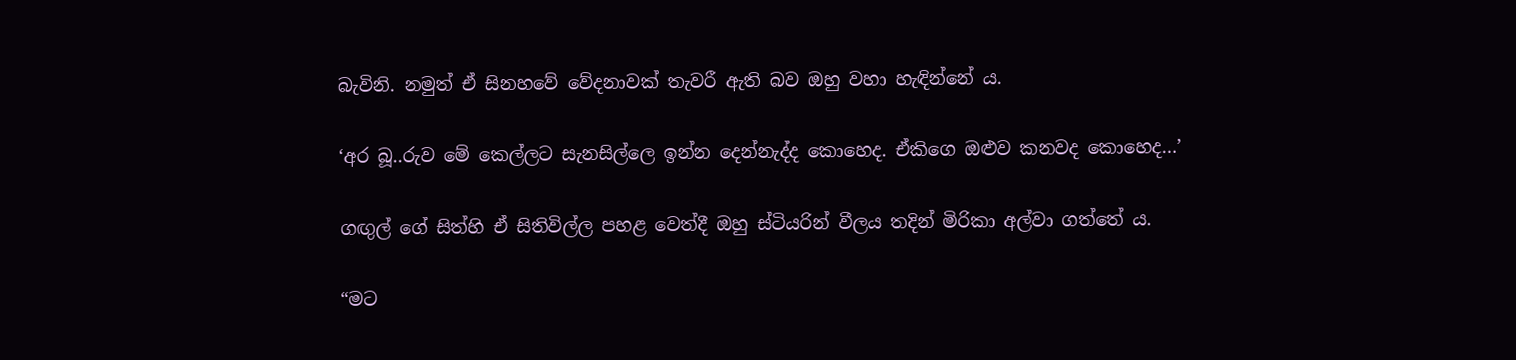බැවිනි. නමුත් ඒ සිනහවේ වේදනාවක් තැවරී ඇති බව ඔහු වහා හැඳින්නේ ය.

‘අර බූ..රුව මේ කෙල්ලට සැනසිල්ලෙ ඉන්න දෙන්නැද්ද කොහෙද. ඒකිගෙ ඔළුව කනවද කොහෙද…’

ගඟුල් ගේ සිත්හි ඒ සිතිවිල්ල පහළ වෙත්දී ඔහු ස්ටියරින් වීලය තදින් මිරිකා අල්වා ගත්තේ ය.

“මට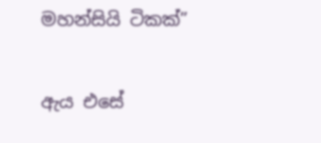මහන්සියි ටිකක්”

ඇය එසේ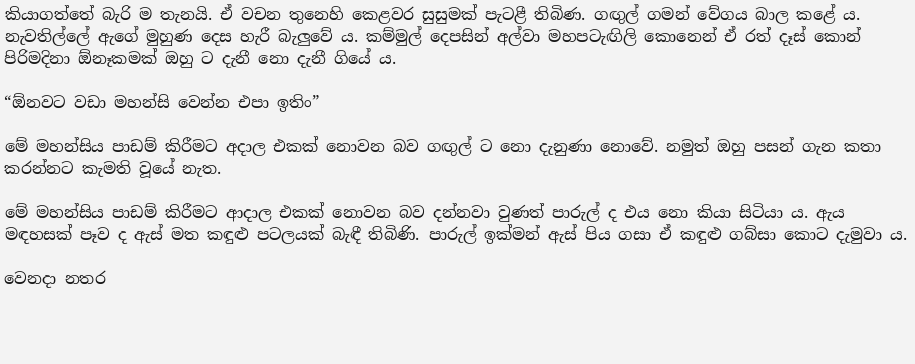කියාගත්තේ බැරි ම තැනයි. ඒ වචන තුනෙහි කෙළවර සුසුමක් පැටළී තිබිණ. ගඟුල් ගමන් වේගය බාල කළේ ය. නැවතිල්ලේ ඇගේ මුහුණ දෙස හැරී බැලුවේ ය. කම්මුල් දෙපසින් අල්වා මහපටැඟිලි කොනෙන් ඒ රත් දෑස් කොන් පිරිමදිනා ඕනෑකමක් ඔහු ට දැනී නො දැනී ගියේ ය.

“ඕනවට වඩා මහන්සි වෙන්න එපා ඉතිං”

මේ මහන්සිය පාඩම් කිරීමට අදාල එකක් නොවන බව ගඟුල් ට නො දැනුණා නොවේ. නමුත් ඔහු පසන් ගැන කතා කරන්නට කැමති වූයේ නැත.

මේ මහන්සිය පාඩම් කිරීමට ආදාල එකක් නොවන බව දන්නවා වුණත් පාරුල් ද එය නො කියා සිටියා ය. ඇය මඳහසක් පෑව ද ඇස් මත කඳුළු පටලයක් බැඳී තිබිණි. පාරුල් ඉක්මන් ඇස් පිය ගසා ඒ කඳුළු ගබ්සා කොට දැමුවා ය.

වෙනදා නතර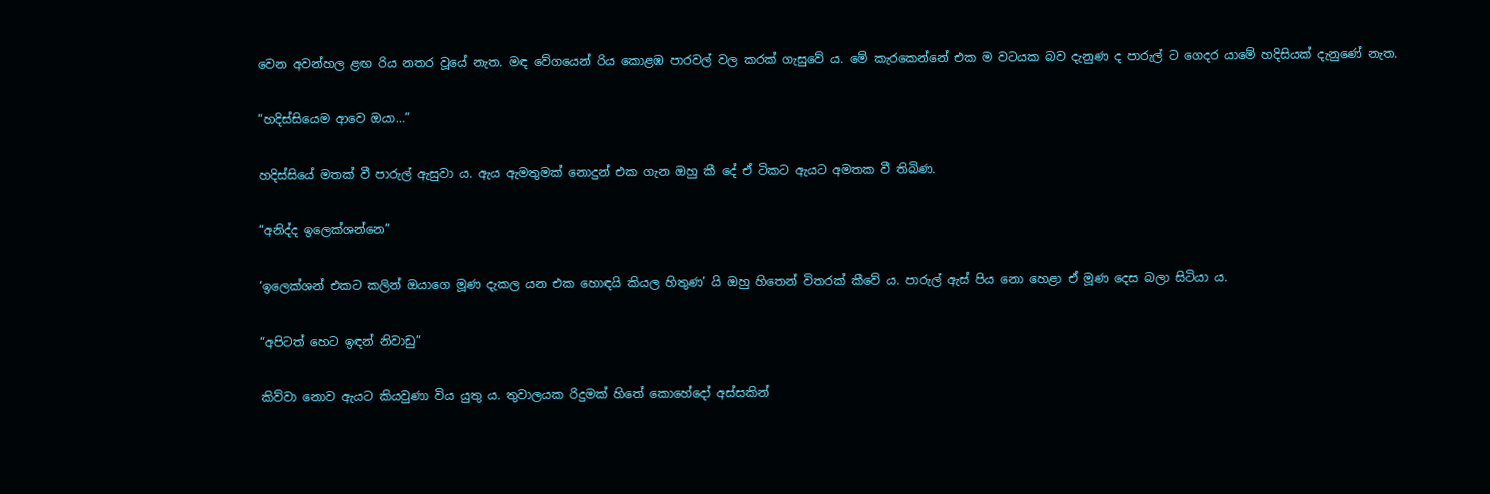වෙන අවන්හල ළඟ රිය නතර වූයේ නැත. මඳ වේගයෙන් රිය කොළඹ පාරවල් වල කරක් ගැසුවේ ය. මේ කැරකෙන්නේ එක ම වටයක බව දැනුණ ද පාරුල් ට ගෙදර යාමේ හදිසියක් දැනුණේ නැත.

“හදිස්සියෙම ආවෙ ඔයා…”

හදිස්සියේ මතක් වී පාරුල් ඇසුවා ය. ඇය ඇමතුමක් නොදුන් එක ගැන ඔහු කී දේ ඒ ටිකට ඇයට අමතක වී තිබිණ.

“අනිද්ද ඉලෙක්ශන්නෙ”

‘ඉලෙක්ශන් එකට කලින් ඔයාගෙ මූණ දැකල යන එක හොඳයි කියල හිතුණ’ යි ඔහු හිතෙන් විතරක් කීවේ ය. පාරුල් ඇස් පිය නො හෙළා ඒ මූණ දෙස බලා සිටියා ය.

“අපිටත් හෙට ඉඳන් නිවාඩු”

කිව්වා නොව ඇයට කියවුණා විය යුතු ය. තුවාලයක රිදුමක් හිතේ කොහේදෝ අස්සකින්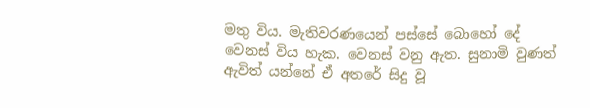මතු විය. මැතිවරණයෙන් පස්සේ බොහෝ දේ වෙනස් විය හැක. වෙනස් වනු ඇත. සුනාමි වුණත් ඇවිත් යන්නේ ඒ අතරේ සිදු වූ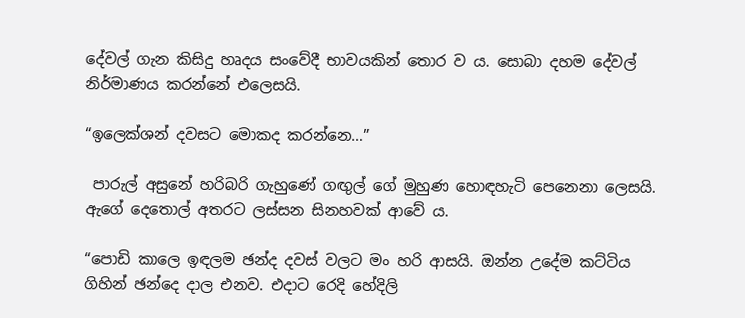දේවල් ගැන කිසිදු හෘදය සංවේදී භාවයකින් තොර ව ය. සොබා දහම දේවල් නිර්මාණය කරන්නේ එලෙසයි.

“ඉලෙක්ශන් දවසට මොකද කරන්නෙ…”

 පාරුල් අසුනේ හරිබරි ගැහුණේ ගඟුල් ගේ මුහුණ හොඳහැටි පෙනෙනා ලෙසයි. ඇගේ දෙතොල් අතරට ලස්සන සිනහවක් ආවේ ය.

“පොඩි කාලෙ ඉඳලම ඡන්ද දවස් වලට මං හරි ආසයි. ඔන්න උදේම කට්ටිය ගිහින් ඡන්දෙ දාල එනව. එදාට රෙදි හේදිලි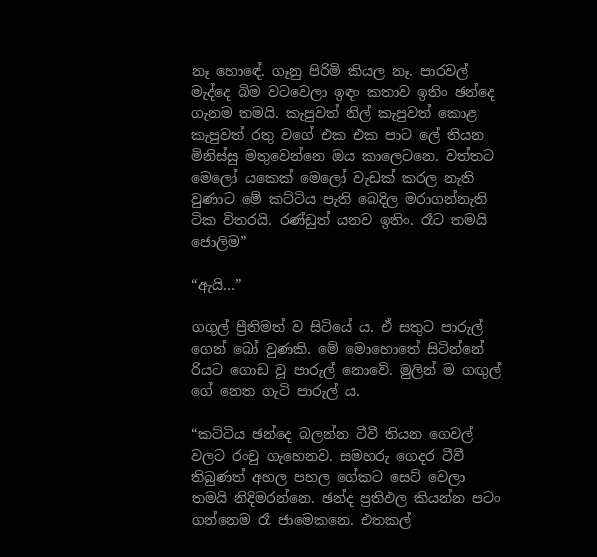නෑ හොඳේ. ගෑනු පිරිමි කියල නෑ. පාරවල් මැද්දෙ බිම වටවෙලා ඉඳං කතාව ඉතිං ඡන්දෙ ගැනම තමයි. කැපුවත් නිල් කැපුවත් කොළ කැපුවත් රතු වගේ එක එක පාට ලේ තියන මිනිස්සු මතුවෙන්නෙ ඔය කාලෙටනෙ. වත්තට මෙලෝ යකෙක් මෙලෝ වැඩක් කරල නැති වුණාට මේ කට්ටිය පැති බෙදිල මරාගන්නැති ටික විතරයි. රණ්ඩුත් යනව ඉතිං. රෑට තමයි ජොලිම”

“ඇයි…”

ගගුල් ප්‍රීතිමත් ව සිටියේ ය. ඒ සතුට පාරුල් ගෙන් බෝ වුණකි. මේ මොහොතේ සිටින්නේ රියට ගොඩ වූ පාරුල් නොවේ. මුලින් ම ගඟුල් ගේ නෙත ගැටි පාරුල් ය.

“කට්ටිය ඡන්දෙ බලන්න ටීවී තියන ගෙවල් වලට රංචු ගැහෙනව. සමහරු ගෙදර ටීවී තිබුණත් අහල පහල ගේකට සෙට් වෙලා තමයි නිදිමරන්නෙ. ඡන්ද ප්‍රතිඵල කියන්න පටං ගන්නෙම රෑ ජාමෙකනෙ. එතකල්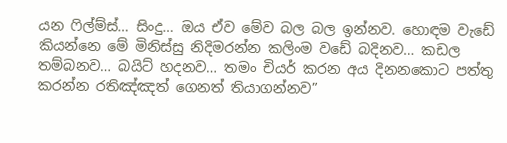යන ෆිල්ම්ස්… සිංදු… ඔය ඒව මේව බල බල ඉන්නව. හොඳම වැඩේ කියන්නෙ මේ මිනිස්සු නිදිමරන්න කලිංම වඩේ බදිනව… කඩල තම්බනව… බයිට් හදනව… තමං චියර් කරන අය දිනනකොට පත්තු කරන්න රතිඤ්ඤත් ගෙනත් තියාගන්නව”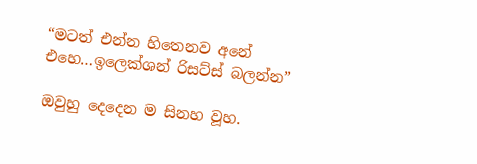“මටත් එන්න හිතෙනව අනේ එහෙ…ඉලෙක්ශන් රිසට්ස් බලන්න”

ඔවුහු දෙදෙන ම සිනහ වූහ.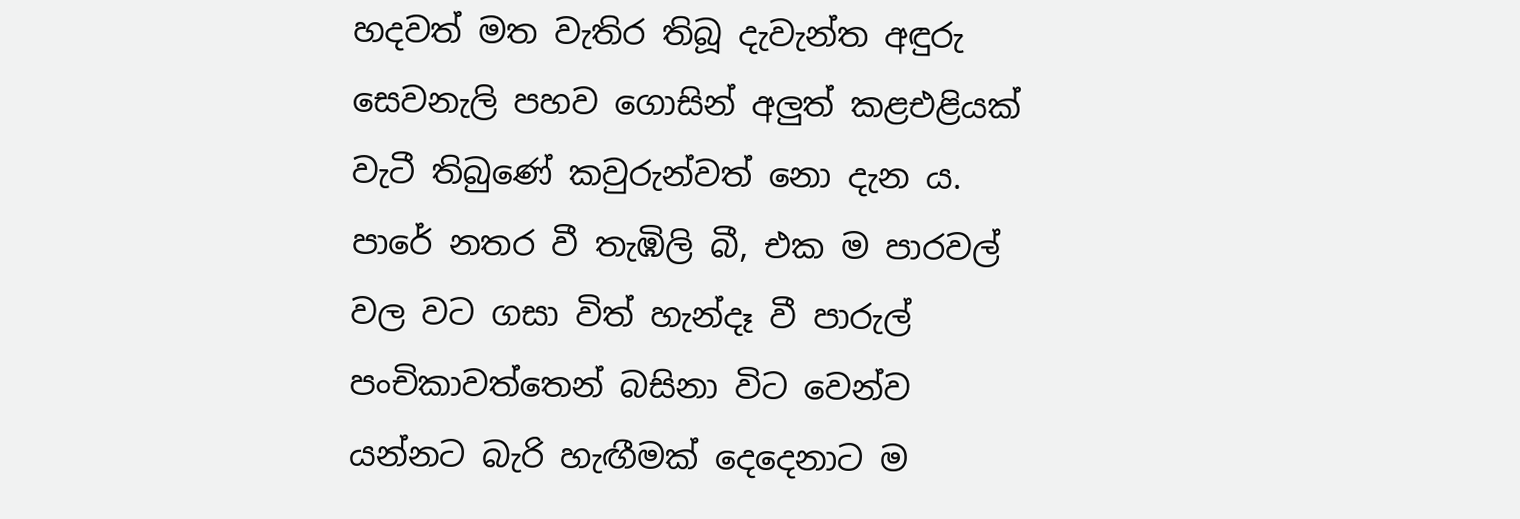හදවත් මත වැතිර තිබූ දැවැන්ත අඳුරු සෙවනැලි පහව ගොසින් අලුත් කළඑළියක් වැටී තිබුණේ කවුරුන්වත් නො දැන ය. පාරේ නතර වී තැඹිලි බී, එක ම පාරවල් වල වට ගසා විත් හැන්දෑ වී පාරුල් පංචිකාවත්තෙන් බසිනා විට වෙන්ව යන්නට බැරි හැඟීමක් දෙදෙනාට ම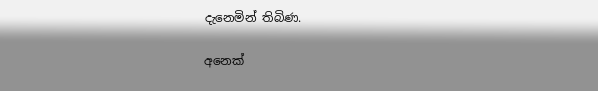දැනෙමින් තිබිණ.

අනෙක්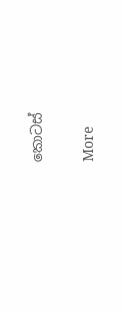කොටස්

More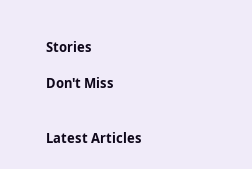Stories

Don't Miss


Latest Articles